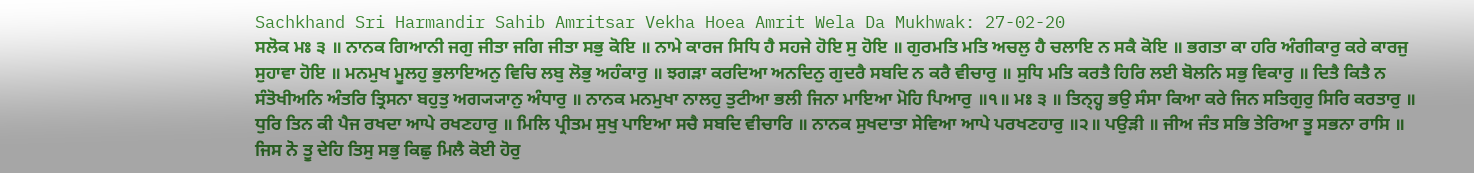Sachkhand Sri Harmandir Sahib Amritsar Vekha Hoea Amrit Wela Da Mukhwak: 27-02-20
ਸਲੋਕ ਮਃ ੩ ॥ ਨਾਨਕ ਗਿਆਨੀ ਜਗੁ ਜੀਤਾ ਜਗਿ ਜੀਤਾ ਸਭੁ ਕੋਇ ॥ ਨਾਮੇ ਕਾਰਜ ਸਿਧਿ ਹੈ ਸਹਜੇ ਹੋਇ ਸੁ ਹੋਇ ॥ ਗੁਰਮਤਿ ਮਤਿ ਅਚਲੁ ਹੈ ਚਲਾਇ ਨ ਸਕੈ ਕੋਇ ॥ ਭਗਤਾ ਕਾ ਹਰਿ ਅੰਗੀਕਾਰੁ ਕਰੇ ਕਾਰਜੁ ਸੁਹਾਵਾ ਹੋਇ ॥ ਮਨਮੁਖ ਮੂਲਹੁ ਭੁਲਾਇਅਨੁ ਵਿਚਿ ਲਬੁ ਲੋਭੁ ਅਹੰਕਾਰੁ ॥ ਝਗੜਾ ਕਰਦਿਆ ਅਨਦਿਨੁ ਗੁਦਰੈ ਸਬਦਿ ਨ ਕਰੈ ਵੀਚਾਰੁ ॥ ਸੁਧਿ ਮਤਿ ਕਰਤੈ ਹਿਰਿ ਲਈ ਬੋਲਨਿ ਸਭੁ ਵਿਕਾਰੁ ॥ ਦਿਤੈ ਕਿਤੈ ਨ ਸੰਤੋਖੀਅਨਿ ਅੰਤਰਿ ਤ੍ਰਿਸਨਾ ਬਹੁਤੁ ਅਗ੍ਯ੍ਯਾਨੁ ਅੰਧਾਰੁ ॥ ਨਾਨਕ ਮਨਮੁਖਾ ਨਾਲਹੁ ਤੁਟੀਆ ਭਲੀ ਜਿਨਾ ਮਾਇਆ ਮੋਹਿ ਪਿਆਰੁ ॥੧॥ ਮਃ ੩ ॥ ਤਿਨ੍ਹ੍ਹ ਭਉ ਸੰਸਾ ਕਿਆ ਕਰੇ ਜਿਨ ਸਤਿਗੁਰੁ ਸਿਰਿ ਕਰਤਾਰੁ ॥ ਧੁਰਿ ਤਿਨ ਕੀ ਪੈਜ ਰਖਦਾ ਆਪੇ ਰਖਣਹਾਰੁ ॥ ਮਿਲਿ ਪ੍ਰੀਤਮ ਸੁਖੁ ਪਾਇਆ ਸਚੈ ਸਬਦਿ ਵੀਚਾਰਿ ॥ ਨਾਨਕ ਸੁਖਦਾਤਾ ਸੇਵਿਆ ਆਪੇ ਪਰਖਣਹਾਰੁ ॥੨॥ ਪਉੜੀ ॥ ਜੀਅ ਜੰਤ ਸਭਿ ਤੇਰਿਆ ਤੂ ਸਭਨਾ ਰਾਸਿ ॥ ਜਿਸ ਨੋ ਤੂ ਦੇਹਿ ਤਿਸੁ ਸਭੁ ਕਿਛੁ ਮਿਲੈ ਕੋਈ ਹੋਰੁ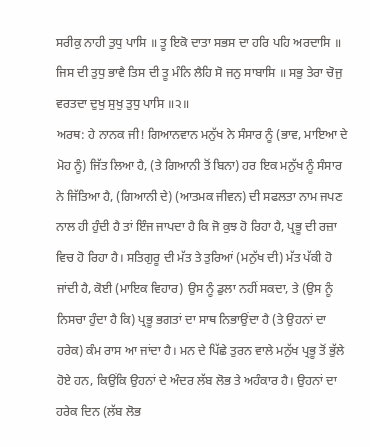ਸਰੀਕੁ ਨਾਹੀ ਤੁਧੁ ਪਾਸਿ ॥ ਤੂ ਇਕੋ ਦਾਤਾ ਸਭਸ ਦਾ ਹਰਿ ਪਹਿ ਅਰਦਾਸਿ ॥ ਜਿਸ ਦੀ ਤੁਧੁ ਭਾਵੈ ਤਿਸ ਦੀ ਤੂ ਮੰਨਿ ਲੈਹਿ ਸੋ ਜਨੁ ਸਾਬਾਸਿ ॥ ਸਭੁ ਤੇਰਾ ਚੋਜੁ ਵਰਤਦਾ ਦੁਖੁ ਸੁਖੁ ਤੁਧੁ ਪਾਸਿ ॥੨॥
ਅਰਥ: ਹੇ ਨਾਨਕ ਜੀ! ਗਿਆਨਵਾਨ ਮਨੁੱਖ ਨੇ ਸੰਸਾਰ ਨੂੰ (ਭਾਵ, ਮਾਇਆ ਦੇ ਮੋਹ ਨੂੰ) ਜਿੱਤ ਲਿਆ ਹੈ, (ਤੇ ਗਿਆਨੀ ਤੋਂ ਬਿਨਾ) ਹਰ ਇਕ ਮਨੁੱਖ ਨੂੰ ਸੰਸਾਰ ਨੇ ਜਿੱਤਿਆ ਹੈ, (ਗਿਆਨੀ ਦੇ) (ਆਤਮਕ ਜੀਵਨ) ਦੀ ਸਫਲਤਾ ਨਾਮ ਜਪਣ ਨਾਲ ਹੀ ਹੁੰਦੀ ਹੈ ਤਾਂ ਇੰਜ ਜਾਪਦਾ ਹੈ ਕਿ ਜੋ ਕੁਝ ਹੋ ਰਿਹਾ ਹੈ, ਪ੍ਰਭੂ ਦੀ ਰਜ਼ਾ ਵਿਚ ਹੋ ਰਿਹਾ ਹੈ। ਸਤਿਗੁਰੂ ਦੀ ਮੱਤ ਤੇ ਤੁਰਿਆਂ (ਮਨੁੱਖ ਦੀ) ਮੱਤ ਪੱਕੀ ਹੋ ਜਾਂਦੀ ਹੈ, ਕੋਈ (ਮਾਇਕ ਵਿਹਾਰ) ਉਸ ਨੂੰ ਡੁਲਾ ਨਹੀਂ ਸਕਦਾ, ਤੇ (ਉਸ ਨੂੰ ਨਿਸਚਾ ਹੁੰਦਾ ਹੈ ਕਿ) ਪ੍ਰਭੂ ਭਗਤਾਂ ਦਾ ਸਾਥ ਨਿਭਾਉਂਦਾ ਹੈ (ਤੇ ਉਹਨਾਂ ਦਾ ਹਰੇਕ) ਕੰਮ ਰਾਸ ਆ ਜਾਂਦਾ ਹੈ। ਮਨ ਦੇ ਪਿੱਛੇ ਤੁਰਨ ਵਾਲੇ ਮਨੁੱਖ ਪ੍ਰਭੂ ਤੋਂ ਭੁੱਲੇ ਹੋਏ ਹਨ, ਕਿਉਂਕਿ ਉਹਨਾਂ ਦੇ ਅੰਦਰ ਲੱਬ ਲੋਭ ਤੇ ਅਹੰਕਾਰ ਹੈ। ਉਹਨਾਂ ਦਾ ਹਰੇਕ ਦਿਨ (ਲੱਬ ਲੋਭ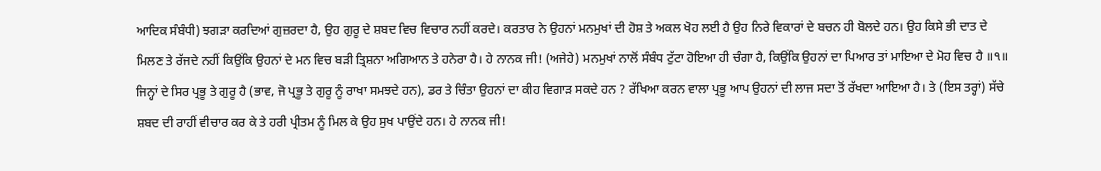ਆਦਿਕ ਸੰਬੰਧੀ) ਝਗੜਾ ਕਰਦਿਆਂ ਗੁਜ਼ਰਦਾ ਹੈ, ਉਹ ਗੁਰੂ ਦੇ ਸ਼ਬਦ ਵਿਚ ਵਿਚਾਰ ਨਹੀਂ ਕਰਦੇ। ਕਰਤਾਰ ਨੇ ਉਹਨਾਂ ਮਨਮੁਖਾਂ ਦੀ ਹੋਸ਼ ਤੇ ਅਕਲ ਖੋਹ ਲਈ ਹੈ ਉਹ ਨਿਰੇ ਵਿਕਾਰਾਂ ਦੇ ਬਚਨ ਹੀ ਬੋਲਦੇ ਹਨ। ਉਹ ਕਿਸੇ ਭੀ ਦਾਤ ਦੇ ਮਿਲਣ ਤੇ ਰੱਜਦੇ ਨਹੀਂ ਕਿਉਂਕਿ ਉਹਨਾਂ ਦੇ ਮਨ ਵਿਚ ਬੜੀ ਤ੍ਰਿਸ਼ਨਾ ਅਗਿਆਨ ਤੇ ਹਨੇਰਾ ਹੈ। ਹੇ ਨਾਨਕ ਜੀ! (ਅਜੇਹੇ) ਮਨਮੁਖਾਂ ਨਾਲੋਂ ਸੰਬੰਧ ਟੁੱਟਾ ਹੋਇਆ ਹੀ ਚੰਗਾ ਹੈ, ਕਿਉਂਕਿ ਉਹਨਾਂ ਦਾ ਪਿਆਰ ਤਾਂ ਮਾਇਆ ਦੇ ਮੋਹ ਵਿਚ ਹੈ ॥੧॥ ਜਿਨ੍ਹਾਂ ਦੇ ਸਿਰ ਪ੍ਰਭੂ ਤੇ ਗੁਰੂ ਹੈ (ਭਾਵ, ਜੋ ਪ੍ਰਭੂ ਤੇ ਗੁਰੂ ਨੂੰ ਰਾਖਾ ਸਮਝਦੇ ਹਨ), ਡਰ ਤੇ ਚਿੰਤਾ ਉਹਨਾਂ ਦਾ ਕੀਹ ਵਿਗਾੜ ਸਕਦੇ ਹਨ ? ਰੱਖਿਆ ਕਰਨ ਵਾਲਾ ਪ੍ਰਭੂ ਆਪ ਉਹਨਾਂ ਦੀ ਲਾਜ ਸਦਾ ਤੋਂ ਰੱਖਦਾ ਆਇਆ ਹੈ। ਤੇ (ਇਸ ਤਰ੍ਹਾਂ) ਸੱਚੇ ਸ਼ਬਦ ਦੀ ਰਾਹੀਂ ਵੀਚਾਰ ਕਰ ਕੇ ਤੇ ਹਰੀ ਪ੍ਰੀਤਮ ਨੂੰ ਮਿਲ ਕੇ ਉਹ ਸੁਖ ਪਾਉਂਦੇ ਹਨ। ਹੇ ਨਾਨਕ ਜੀ!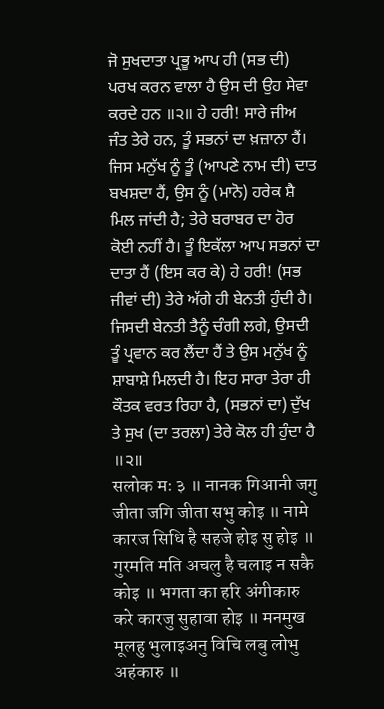ਜੋ ਸੁਖਦਾਤਾ ਪ੍ਰਭੂ ਆਪ ਹੀ (ਸਭ ਦੀ) ਪਰਖ ਕਰਨ ਵਾਲਾ ਹੈ ਉਸ ਦੀ ਉਹ ਸੇਵਾ ਕਰਦੇ ਹਨ ॥੨॥ ਹੇ ਹਰੀ! ਸਾਰੇ ਜੀਅ ਜੰਤ ਤੇਰੇ ਹਨ, ਤੂੰ ਸਭਨਾਂ ਦਾ ਖ਼ਜ਼ਾਨਾ ਹੈਂ। ਜਿਸ ਮਨੁੱਖ ਨੂੰ ਤੂੰ (ਆਪਣੇ ਨਾਮ ਦੀ) ਦਾਤ ਬਖਸ਼ਦਾ ਹੈਂ, ਉਸ ਨੂੰ (ਮਾਨੋ) ਹਰੇਕ ਸ਼ੈ ਮਿਲ ਜਾਂਦੀ ਹੈ; ਤੇਰੇ ਬਰਾਬਰ ਦਾ ਹੋਰ ਕੋਈ ਨਹੀਂ ਹੈ। ਤੂੰ ਇਕੱਲਾ ਆਪ ਸਭਨਾਂ ਦਾ ਦਾਤਾ ਹੈਂ (ਇਸ ਕਰ ਕੇ) ਹੇ ਹਰੀ! (ਸਭ ਜੀਵਾਂ ਦੀ) ਤੇਰੇ ਅੱਗੇ ਹੀ ਬੇਨਤੀ ਹੁੰਦੀ ਹੈ। ਜਿਸਦੀ ਬੇਨਤੀ ਤੈਨੂੰ ਚੰਗੀ ਲਗੇ, ਉਸਦੀ ਤੂੰ ਪ੍ਰਵਾਨ ਕਰ ਲੈਂਦਾ ਹੈਂ ਤੇ ਉਸ ਮਨੁੱਖ ਨੂੰ ਸ਼ਾਬਾਸ਼ੇ ਮਿਲਦੀ ਹੈ। ਇਹ ਸਾਰਾ ਤੇਰਾ ਹੀ ਕੌਤਕ ਵਰਤ ਰਿਹਾ ਹੈ, (ਸਭਨਾਂ ਦਾ) ਦੁੱਖ ਤੇ ਸੁਖ (ਦਾ ਤਰਲਾ) ਤੇਰੇ ਕੋਲ ਹੀ ਹੁੰਦਾ ਹੈ ॥੨॥
सलोक मः ३ ॥ नानक गिआनी जगु जीता जगि जीता सभु कोइ ॥ नामे कारज सिधि है सहजे होइ सु होइ ॥ गुरमति मति अचलु है चलाइ न सकै कोइ ॥ भगता का हरि अंगीकारु करे कारजु सुहावा होइ ॥ मनमुख मूलहु भुलाइअनु विचि लबु लोभु अहंकारु ॥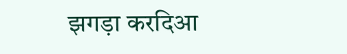झगड़ा करदिआ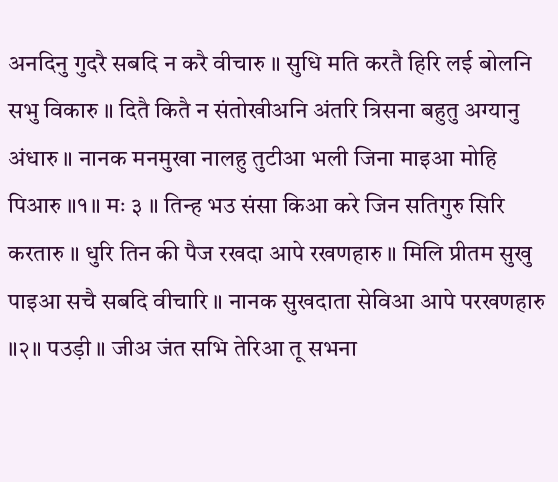अनदिनु गुदरै सबदि न करै वीचारु ॥ सुधि मति करतै हिरि लई बोलनि सभु विकारु ॥ दितै कितै न संतोखीअनि अंतरि त्रिसना बहुतु अग्यानु अंधारु ॥ नानक मनमुखा नालहु तुटीआ भली जिना माइआ मोहि पिआरु ॥१॥ मः ३ ॥ तिन्ह भउ संसा किआ करे जिन सतिगुरु सिरि करतारु ॥ धुरि तिन की पैज रखदा आपे रखणहारु ॥ मिलि प्रीतम सुखु पाइआ सचै सबदि वीचारि ॥ नानक सुखदाता सेविआ आपे परखणहारु ॥२॥ पउड़ी ॥ जीअ जंत सभि तेरिआ तू सभना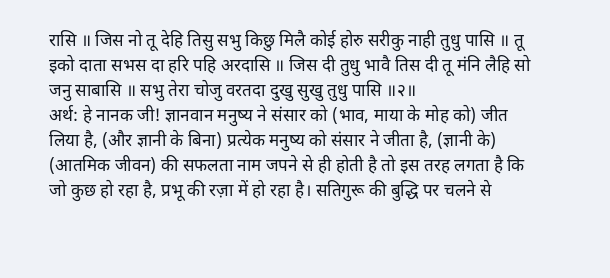रासि ॥ जिस नो तू देहि तिसु सभु किछु मिलै कोई होरु सरीकु नाही तुधु पासि ॥ तू इको दाता सभस दा हरि पहि अरदासि ॥ जिस दी तुधु भावै तिस दी तू मंनि लैहि सो जनु साबासि ॥ सभु तेरा चोजु वरतदा दुखु सुखु तुधु पासि ॥२॥
अर्थ: हे नानक जी! ज्ञानवान मनुष्य ने संसार को (भाव, माया के मोह को) जीत लिया है, (और ज्ञानी के बिना) प्रत्येक मनुष्य को संसार ने जीता है, (ज्ञानी के) (आतमिक जीवन) की सफलता नाम जपने से ही होती है तो इस तरह लगता है कि जो कुछ हो रहा है, प्रभू की रज़ा में हो रहा है। सतिगुरू की बुद्धि पर चलने से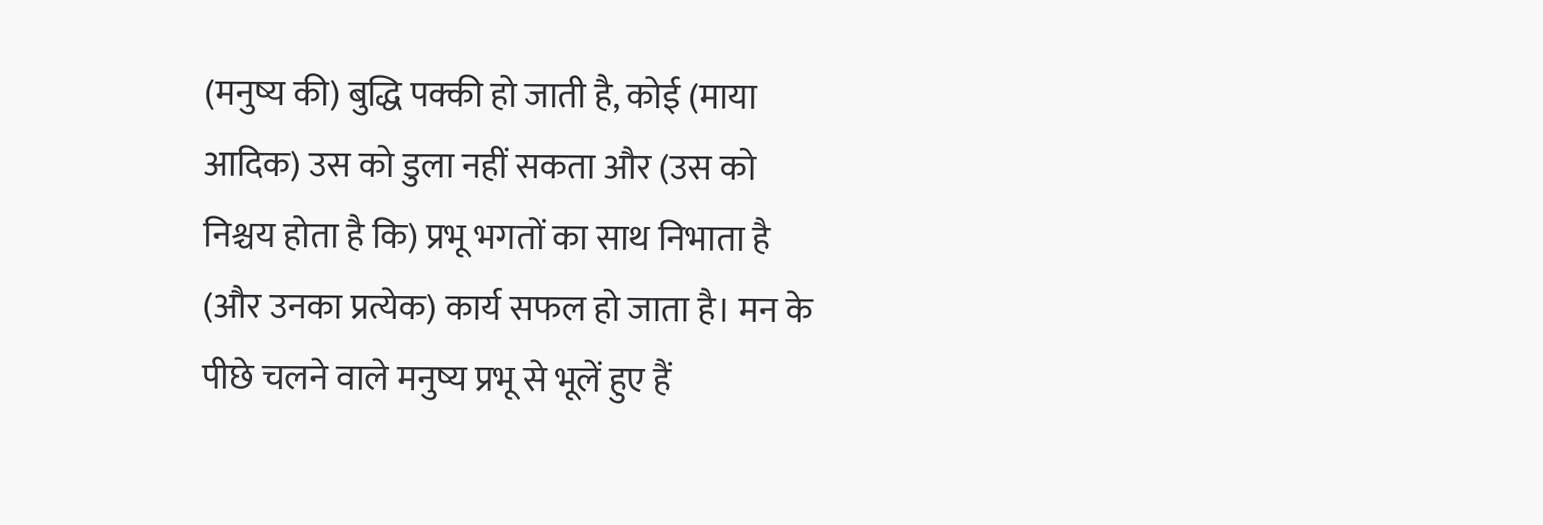(मनुष्य की) बुद्धि पक्की हो जाती है, कोई (माया आदिक) उस को डुला नहीं सकता और (उस को निश्चय होता है कि) प्रभू भगतों का साथ निभाता है (और उनका प्रत्येक) कार्य सफल हो जाता है। मन के पीछे चलने वाले मनुष्य प्रभू से भूलें हुए हैं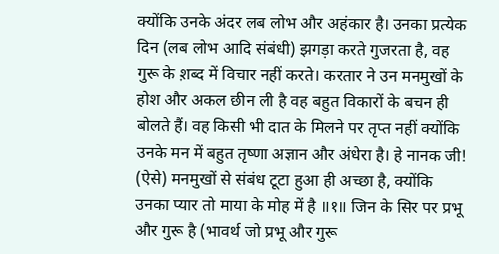क्योंकि उनके अंदर लब लोभ और अहंकार है। उनका प्रत्येक दिन (लब लोभ आदि संबंधी) झगड़ा करते गुजरता है, वह गुरू के श़ब्द में विचार नहीं करते। करतार ने उन मनमुखों के होश और अकल छीन ली है वह बहुत विकारों के बचन ही बोलते हैं। वह किसी भी दात के मिलने पर तृप्त नहीं क्योंकि उनके मन में बहुत तृष्णा अज्ञान और अंधेरा है। हे नानक जी! (ऐसे) मनमुखों से संबंध टूटा हुआ ही अच्छा है, क्योंकि उनका प्यार तो माया के मोह में है ॥१॥ जिन के सिर पर प्रभू और गुरू है (भावर्थ जो प्रभू और गुरू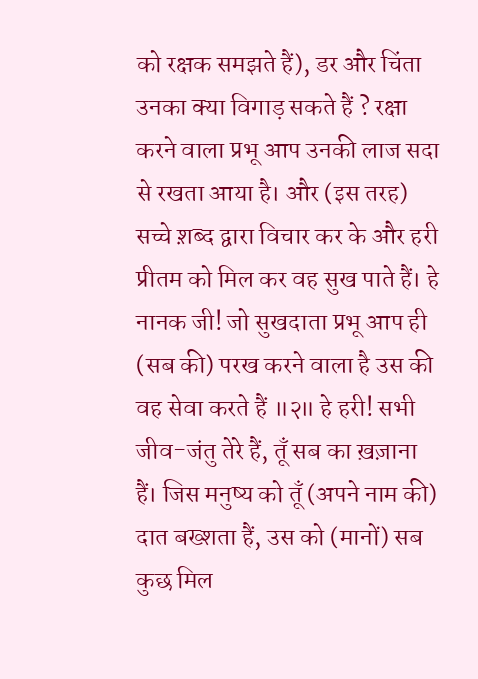को रक्षक समझते हैं), डर और चिंता उनका क्या विगाड़ सकते हैं ? रक्षा करने वाला प्रभू आप उनकी लाज सदा से रखता आया है। और (इस तरह) सच्चे श़ब्द द्वारा विचार कर के और हरी प्रीतम को मिल कर वह सुख पाते हैं। हे नानक जी! जो सुखदाता प्रभू आप ही (सब की) परख करने वाला है उस की वह सेवा करते हैं ॥२॥ हे हरी! सभी जीव-जंतु तेरे हैं, तूँ सब का ख़ज़ाना हैं। जिस मनुष्य को तूँ (अपने नाम की) दात बख्शता हैं, उस को (मानों) सब कुछ मिल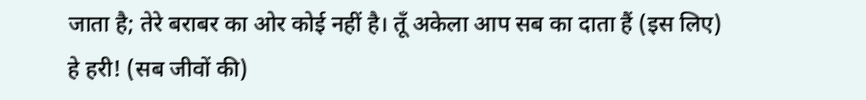जाता है; तेरे बराबर का ओर कोई नहीं है। तूँ अकेला आप सब का दाता हैं (इस लिए) हे हरी! (सब जीवों की)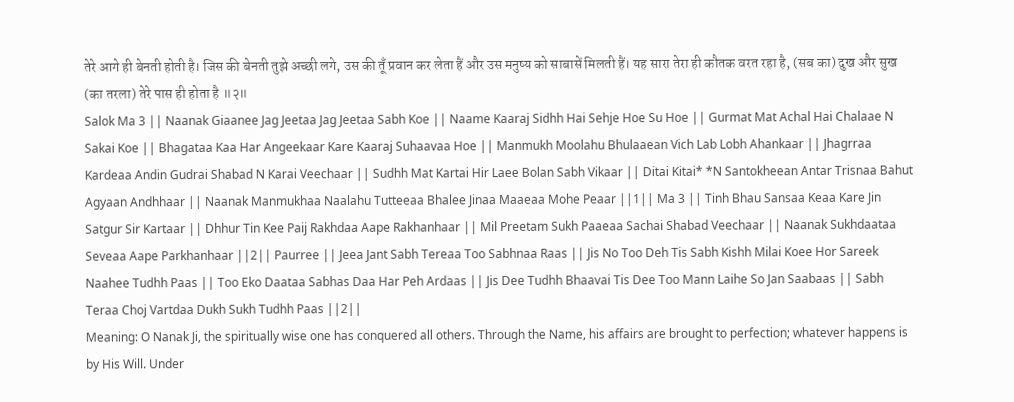तेरे आगे ही बेनती होती है। जिस की बेनती तुझे अच्छी लगे, उस की तूँ प्रवान कर लेता हैं और उस मनुष्य को साबासें मिलती हैं। यह सारा तेरा ही कौतक वरत रहा है, (सब का) दुख और सुख (का तरला) तेरे पास ही होता है ॥२॥
Salok Ma 3 || Naanak Giaanee Jag Jeetaa Jag Jeetaa Sabh Koe || Naame Kaaraj Sidhh Hai Sehje Hoe Su Hoe || Gurmat Mat Achal Hai Chalaae N Sakai Koe || Bhagataa Kaa Har Angeekaar Kare Kaaraj Suhaavaa Hoe || Manmukh Moolahu Bhulaaean Vich Lab Lobh Ahankaar || Jhagrraa Kardeaa Andin Gudrai Shabad N Karai Veechaar || Sudhh Mat Kartai Hir Laee Bolan Sabh Vikaar || Ditai Kitai* *N Santokheean Antar Trisnaa Bahut Agyaan Andhhaar || Naanak Manmukhaa Naalahu Tutteeaa Bhalee Jinaa Maaeaa Mohe Peaar ||1|| Ma 3 || Tinh Bhau Sansaa Keaa Kare Jin Satgur Sir Kartaar || Dhhur Tin Kee Paij Rakhdaa Aape Rakhanhaar || Mil Preetam Sukh Paaeaa Sachai Shabad Veechaar || Naanak Sukhdaataa Seveaa Aape Parkhanhaar ||2|| Paurree || Jeea Jant Sabh Tereaa Too Sabhnaa Raas || Jis No Too Deh Tis Sabh Kishh Milai Koee Hor Sareek Naahee Tudhh Paas || Too Eko Daataa Sabhas Daa Har Peh Ardaas || Jis Dee Tudhh Bhaavai Tis Dee Too Mann Laihe So Jan Saabaas || Sabh Teraa Choj Vartdaa Dukh Sukh Tudhh Paas ||2||
Meaning: O Nanak Ji, the spiritually wise one has conquered all others. Through the Name, his affairs are brought to perfection; whatever happens is by His Will. Under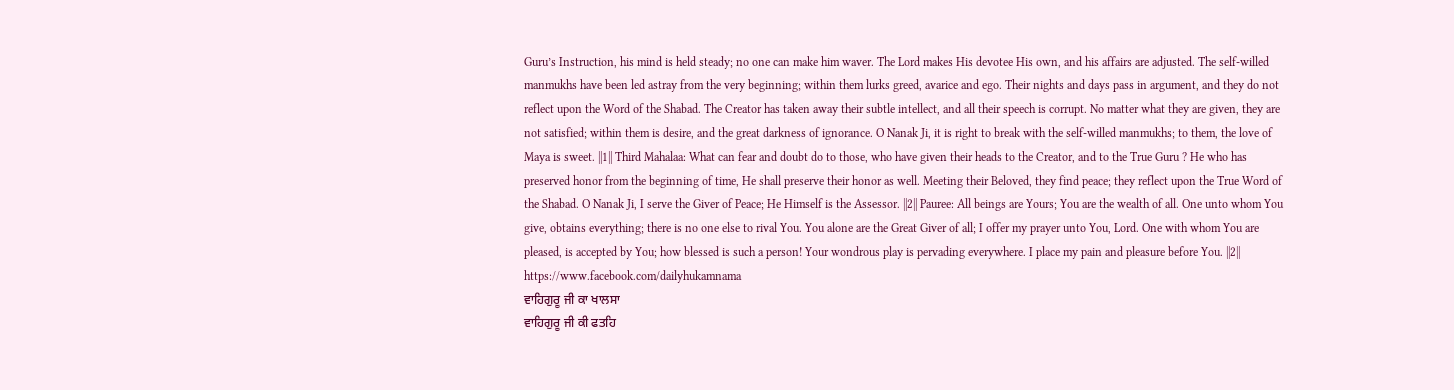Guru’s Instruction, his mind is held steady; no one can make him waver. The Lord makes His devotee His own, and his affairs are adjusted. The self-willed manmukhs have been led astray from the very beginning; within them lurks greed, avarice and ego. Their nights and days pass in argument, and they do not reflect upon the Word of the Shabad. The Creator has taken away their subtle intellect, and all their speech is corrupt. No matter what they are given, they are not satisfied; within them is desire, and the great darkness of ignorance. O Nanak Ji, it is right to break with the self-willed manmukhs; to them, the love of Maya is sweet. ||1|| Third Mahalaa: What can fear and doubt do to those, who have given their heads to the Creator, and to the True Guru ? He who has preserved honor from the beginning of time, He shall preserve their honor as well. Meeting their Beloved, they find peace; they reflect upon the True Word of the Shabad. O Nanak Ji, I serve the Giver of Peace; He Himself is the Assessor. ||2|| Pauree: All beings are Yours; You are the wealth of all. One unto whom You give, obtains everything; there is no one else to rival You. You alone are the Great Giver of all; I offer my prayer unto You, Lord. One with whom You are pleased, is accepted by You; how blessed is such a person! Your wondrous play is pervading everywhere. I place my pain and pleasure before You. ||2||
https://www.facebook.com/dailyhukamnama
ਵਾਹਿਗੁਰੂ ਜੀ ਕਾ ਖਾਲਸਾ
ਵਾਹਿਗੁਰੂ ਜੀ ਕੀ ਫਤਹਿ